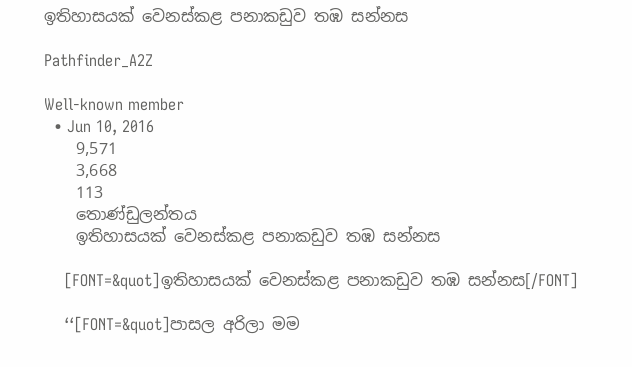ඉතිහාසයක් වෙනස්කළ පනාකඩුව තඹ සන්නස

Pathfinder_A2Z

Well-known member
  • Jun 10, 2016
    9,571
    3,668
    113
    තොණ්ඩුලන්තය
    ඉතිහාසයක් වෙනස්කළ පනාකඩුව තඹ සන්නස

    [FONT=&quot]ඉතිහාසයක් වෙනස්කළ පනාකඩුව තඹ සන්නස[/FONT]

    ‘‘[FONT=&quot]පාසල අරිලා මම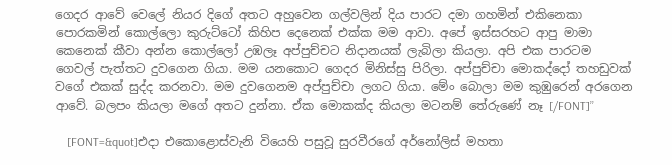ගෙදර ආවේ වෙලේ නියර දිගේ අතට අහුවෙන ගල්වලින් දිය පාරට දමා ගහමින් එකිනෙකා පොරකමින් කොල්ලො කුරුට්ටෝ කිහිප දෙනෙක් එක්ක මම ආවා. අපේ ඉස්සරහට ආපු මාමා කෙනෙක් කීවා අන්න කොල්ලෝ උඹලෑ අප්පුච්චට නිදානයක් ලැබිලා කියලා. අපි එක පාරටම ගෙවල් පැත්තට දුවගෙන ගියා. මම යනකොට ගෙදර මිනිස්සු පිරිලා. අප්පුච්චා මොකද්දෝ තහඩුවක් වගේ එකක් සුද්ද කරනවා. මම දුවගෙනම අප්පුච්චා ලගට ගියා. මේං බොලා මම කුඹුරෙන් අරගෙන ආවේ. බලපං කියලා මගේ අතට දුන්නා. ඒක මොකක්ද කියලා මටනම් තේරුණේ නෑ [/FONT]’’

    [FONT=&quot]එදා එකොළොස්වැනි වියෙහි පසුවූ සුරවීරගේ අර්නෝලිස් මහතා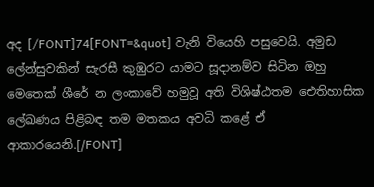අද [/FONT]74[FONT=&quot] වැනි වියෙහි පසුවෙයි. අමුඩ ලේන්සුවකින් සැරසී කුඹුරට යාමට සූදානම්ව සිටින ඔහු මෙතෙක් ශීරේ න ලංකාවේ හමුවූ අති විශිෂ්ඨතම ඓතිහාසික ලේඛණය පිළිබඳ තම මතකය අවධි කළේ ඒ ආකාරයෙනි.[/FONT]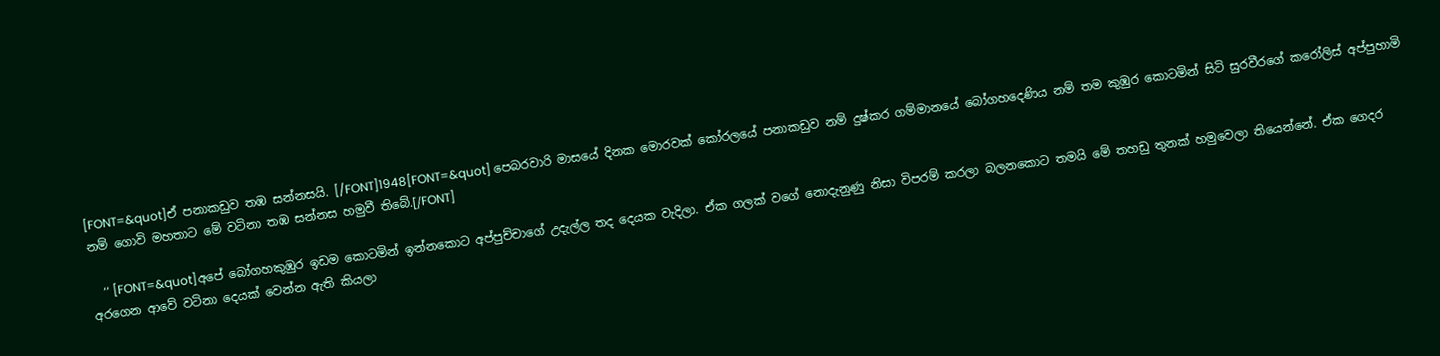[FONT=&quot]ඒ පනාකඩුව තඹ සන්නසයි. [/FONT]1948[FONT=&quot] පෙබරවාරි මාසයේ දිනක මොරවක් කෝරලයේ පනාකඩුව නම් දුෂ්කර ගම්මානයේ බෝගහදෙණිය නම් තම කුඹුර කොටමින් සිටි සුරවීරගේ කරෝලිස් අප්පුහාමි නම් ගොවි මහතාට මේ වටිනා තඹ සන්නස හමුවී තිබේ.[/FONT]

    ‘‘ [FONT=&quot]අපේ බෝගහකුඹුර ඉඩම කොටමින් ඉන්නකොට අප්පුච්චාගේ උදැල්ල තද දෙයක වැදිලා. ඒක ගලක් වගේ නොදැනුණු නිසා විපරම් කරලා බලනකොට තමයි මේ තහඩු තුනක් හමුවෙලා තියෙන්නේ. ඒක ගෙදර අරගෙන ආවේ වටිනා දෙයක් වෙන්න ඇති කියලා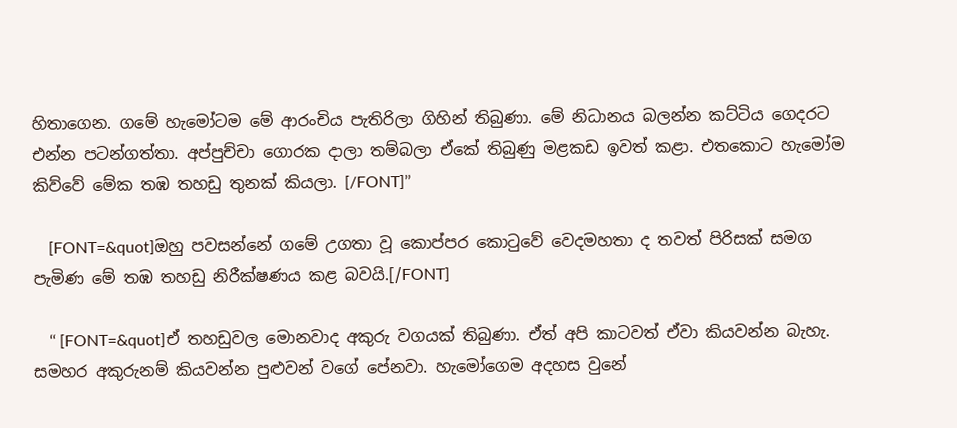හිතාගෙන. ගමේ හැමෝටම මේ ආරංචිය පැතිරිලා ගිහින් තිබුණා. මේ නිධානය බලන්න කට්ටිය ගෙදරට එන්න පටන්ගත්තා. අප්පුච්චා ගොරක දාලා තම්බලා ඒකේ තිබුණු මළකඩ ඉවත් කළා. එතකොට හැමෝම කිව්වේ මේක තඹ තහඩු තුනක් කියලා. [/FONT]’’

    [FONT=&quot]ඔහු පවසන්නේ ගමේ උගතා වූ කොප්පර කොටුවේ වෙදමහතා ද තවත් පිරිසක් සමග පැමිණ මේ තඹ තහඩු නිරීක්ෂණය කළ බවයි.[/FONT]

    ‘‘ [FONT=&quot]ඒ තහඩුවල මොනවාද අකුරු වගයක් තිබුණා. ඒත් අපි කාටවත් ඒවා කියවන්න බැහැ. සමහර අකුරුනම් කියවන්න පුළුවන් වගේ පේනවා. හැමෝගෙම අදහස වුනේ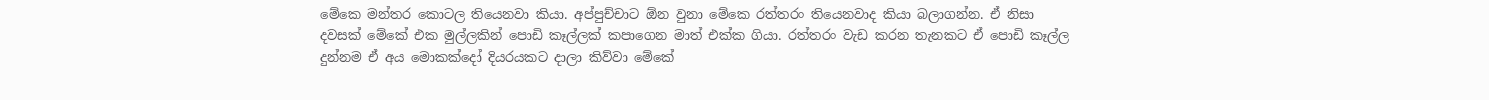මේකෙ මන්තර කොටල තියෙනවා කියා. අප්පුච්චාට ඕන වුනා මේකෙ රත්තරං තියෙනවාද කියා බලාගන්න. ඒ නිසා දවසක් මේකේ එක මුල්ලකින් පොඩි කෑල්ලක් කපාගෙන මාත් එක්ක ගියා. රත්තරං වැඩ කරන තැනකට ඒ පොඩි කෑල්ල දුන්නම ඒ අය මොකක්දෝ දියරයකට දාලා කිව්වා මේකේ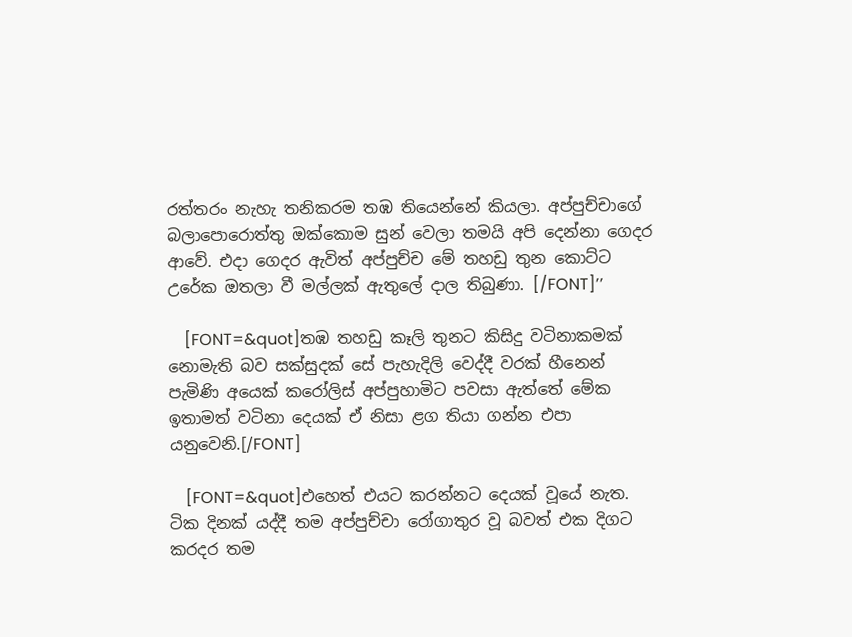රත්තරං නැහැ තනිකරම තඹ තියෙන්නේ කියලා. අප්පුච්චාගේ බලාපොරොත්තු ඔක්කොම සුන් වෙලා තමයි අපි දෙන්නා ගෙදර ආවේ. එදා ගෙදර ඇවිත් අප්පුච්ච මේ තහඩු තුන කොට්ට උරේක ඔතලා වී මල්ලක් ඇතුලේ දාල තිබුණා. [/FONT]’’

    [FONT=&quot]තඹ තහඩු කෑලි තුනට කිසිදු වටිනාකමක් නොමැති බව සක්සුදක් සේ පැහැදිලි වෙද්දී වරක් හීනෙන් පැමිණි අයෙක් කරෝලිස් අප්පුහාමිට පවසා ඇත්තේ මේක ඉතාමත් වටිනා දෙයක් ඒ නිසා ළග තියා ගන්න එපා යනුවෙනි.[/FONT]

    [FONT=&quot]එහෙත් එයට කරන්නට දෙයක් වූයේ නැත. ටික දිනක් යද්දී තම අප්පුච්චා රෝගාතුර වූ බවත් එක දිගට කරදර තම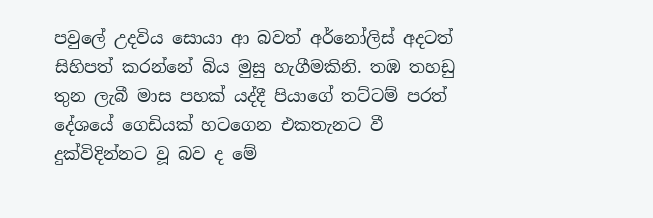පවුලේ උදවිය සොයා ආ බවත් අර්නෝලිස් අදටත් සිහිපත් කරන්නේ බිය මුසු හැගීමකිනි. තඹ තහඩු තුන ලැබී මාස පහක් යද්දී පියාගේ තට්ටම් පරත් දේශයේ ගෙඩියක් හටගෙන එකතැනට වී දුක්විදින්නට වූ බව ද මේ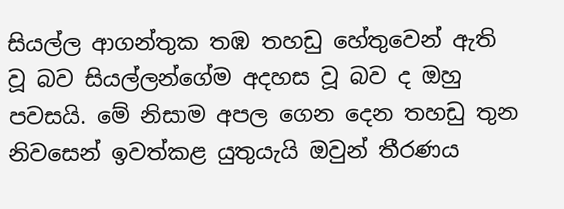සියල්ල ආගන්තුක තඹ තහඩු හේතුවෙන් ඇති වූ බව සියල්ලන්ගේම අදහස වූ බව ද ඔහු පවසයි. මේ නිසාම අපල ගෙන දෙන තහඩු තුන නිවසෙන් ඉවත්කළ යුතුයැයි ඔවුන් තීරණය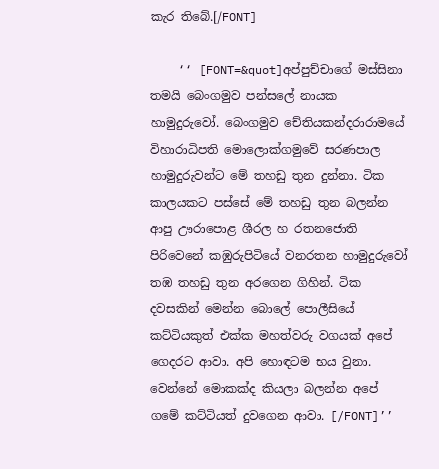කැර තිබේ.[/FONT]

    ‘‘ [FONT=&quot]අප්පුච්චාගේ මස්සිනා තමයි බෙංගමුව පන්සලේ නායක හාමුදුරුවෝ. බෙංගමුව චේතියකන්දරාරාමයේ විහාරාධිපති මොලොක්ගමුවේ සරණපාල හාමුදුරුවන්ට මේ තහඩු තුන දුන්නා. ටික කාලයකට පස්සේ මේ තහඩු තුන බලන්න ආපු ඌරාපොළ ශීරල හ රතනජොති පිරිවෙනේ කඹුරුපිටියේ වනරතන හාමුදුරුවෝ තඹ තහඩු තුන අරගෙන ගිහින්. ටික දවසකින් මෙන්න බොලේ පොලීසියේ කට්ටියකුත් එක්ක මහත්වරු වගයක් අපේ ගෙදරට ආවා. අපි හොඳටම භය වුනා. වෙන්නේ මොකක්ද කියලා බලන්න අපේ ගමේ කට්ටියත් දුවගෙන ආවා. [/FONT]’’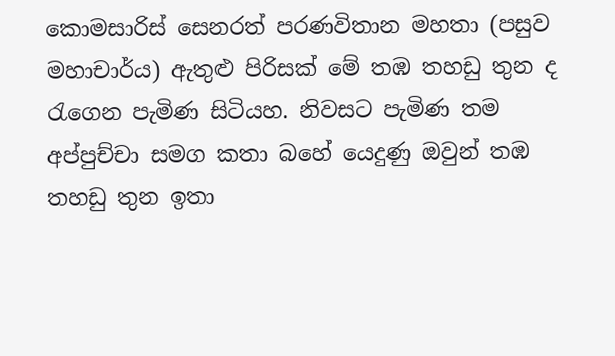කොමසාරිස් සෙනරත් පරණවිතාන මහතා (පසුව මහාචාර්ය) ඇතුළු පිරිසක් මේ තඹ තහඩු තුන ද රැගෙන පැමිණ සිටියහ. නිවසට පැමිණ තම අප්පුච්චා සමග කතා බහේ යෙදුණු ඔවුන් තඹ තහඩු තුන ඉතා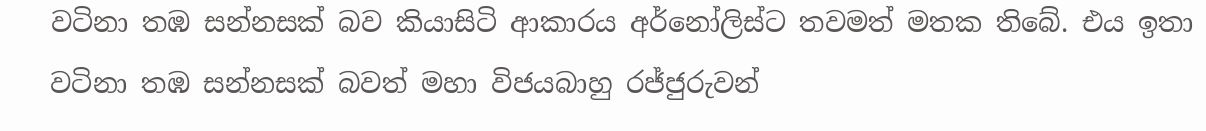වටිනා තඹ සන්නසක් බව කියාසිටි ආකාරය අර්නෝලිස්ට තවමත් මතක තිබේ. එය ඉතා වටිනා තඹ සන්නසක් බවත් මහා විජයබාහු රජ්ජුරුවන්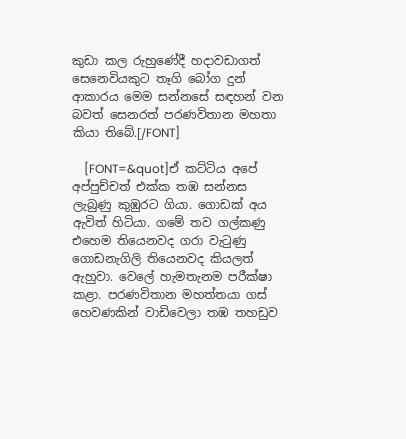කුඩා කල රුහුණේදී හදාවඩාගත් සෙනෙවියකුට තෑගි බෝග දුන් ආකාරය මෙම සන්නසේ සඳහන් වන බවත් සෙනරත් පරණවිතාන මහතා කියා තිබේ.[/FONT]

    [FONT=&quot]ඒ කට්ටිය අපේ අප්පුච්චත් එක්ක තඹ සන්නස ලැබුණු කුඹුරට ගියා. ගොඩක් අය ඇවිත් හිටියා. ගමේ තව ගල්කණු එහෙම තියෙනවද ගරා වැටුණු ගොඩනැගිලි තියෙනවද කියලත් ඇහුවා. වෙලේ හැමතැනම පරීක්ෂා කළා. පරණවිතාන මහත්තයා ගස් හෙවණකින් වාඩිවෙලා තඹ තහඩුව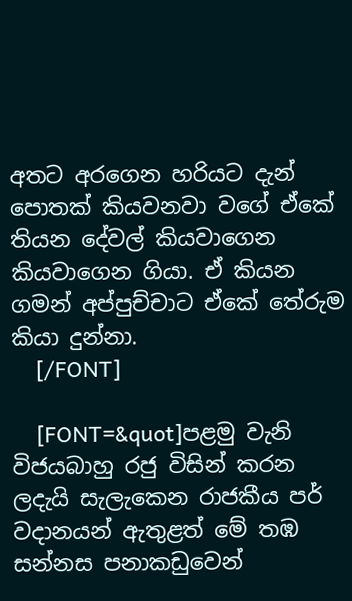අතට අරගෙන හරියට දැන් පොතක් කියවනවා වගේ ඒකේ තියන දේවල් කියවාගෙන කියවාගෙන ගියා. ඒ කියන ගමන් අප්පුච්චාට ඒකේ තේරුම කියා දුන්නා.
    [/FONT]

    [FONT=&quot]පළමු වැනි විජයබාහු රජු විසින් කරන ලදැයි සැලැකෙන රාජකීය පර් වදානයන් ඇතුළත් මේ තඹ සන්නස පනාකඩුවෙන්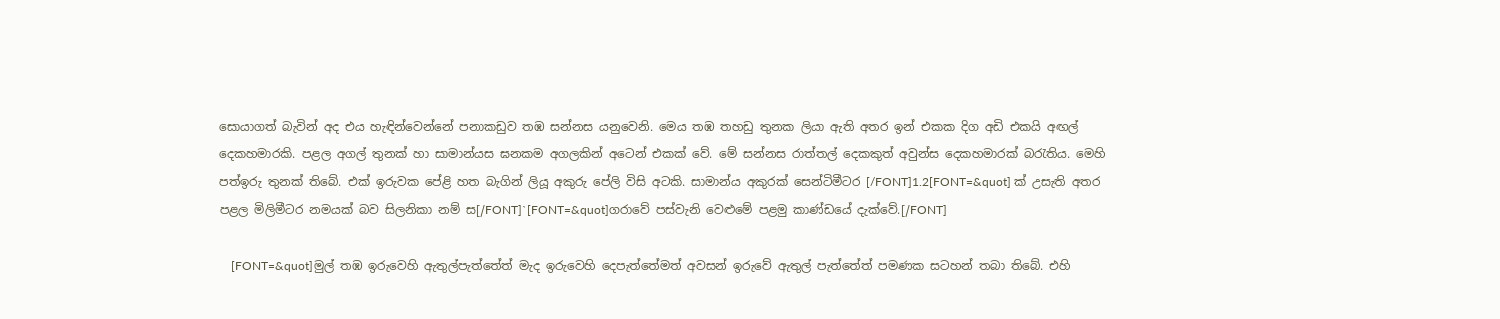සොයාගත් බැවින් අද එය හැඳින්වෙන්නේ පනාකඩුව තඹ සන්නස යනුවෙනි. මෙය තඹ තහඩු තුනක ලියා ඇති අතර ඉන් එකක දිග අඩි එකයි අඟල් දෙකහමාරකි. පළල අගල් තුනක් හා සාමාන්යස ඝනකම අගලකින් අටෙන් එකක් වේ. මේ සන්නස රාත්තල් දෙකකුත් අවුන්ස දෙකහමාරක් බරැතිය. මෙහි පත්ඉරු තුනක් තිබේ. එක් ඉරුවක පේළි හත බැගින් ලියූ අකුරු පේලි විසි අටකි. සාමාන්ය අකුරක් සෙන්ටිමීටර [/FONT]1.2[FONT=&quot] ක් උසැති අතර පළල මිලිමීටර නමයක් බව සිලනිකා නම් ස[/FONT]`[FONT=&quot]ගරාවේ පස්වැනි වෙළුමේ පළමු කාණ්ඩයේ දැක්වේ.[/FONT]

    [FONT=&quot]මුල් තඹ ඉරුවෙහි ඇතුල්පැත්තේත් මැද ඉරුවෙහි දෙපැත්තේමත් අවසන් ඉරුවේ ඇතුල් පැත්තේත් පමණක සටහන් තබා තිබේ. එහි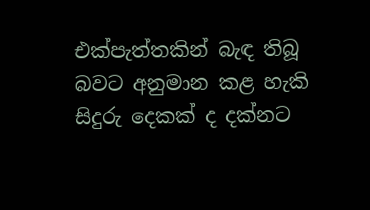එක්පැත්තකින් බැඳ තිබූ බවට අනුමාන කළ හැකි සිදුරු දෙකක් ද දක්නට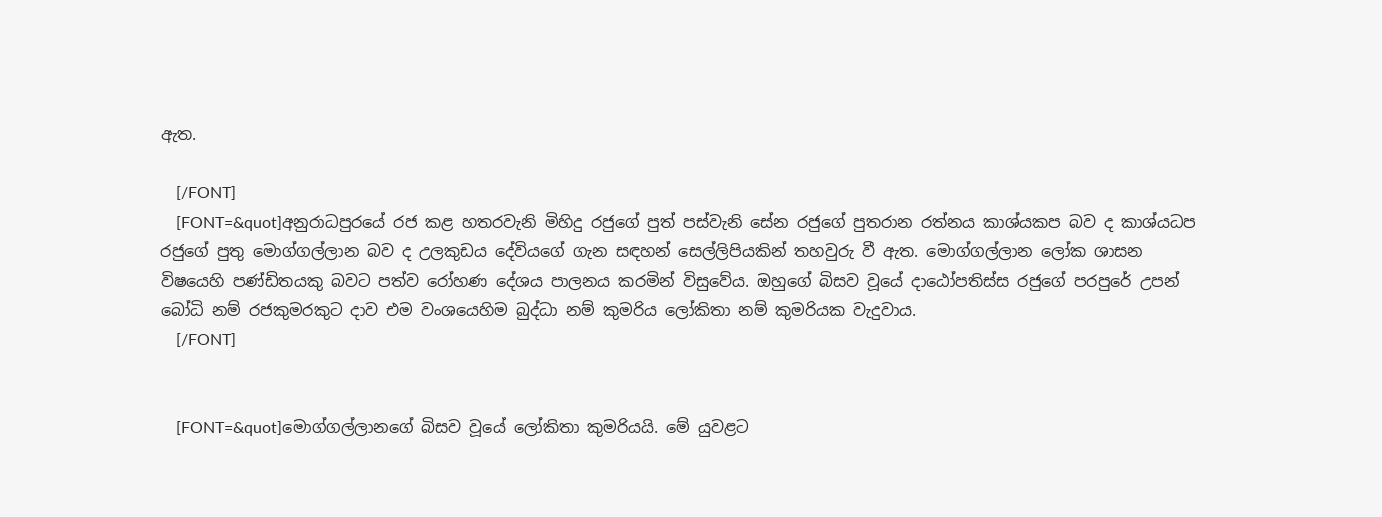ඇත.

    [/FONT]
    [FONT=&quot]අනුරාධපුරයේ රජ කළ හතරවැනි මිහිදු රජුගේ පුත් පස්වැනි සේන රජුගේ පුතරාන රත්නය කාශ්යකප බව ද කාශ්යධප රජුගේ පුතු මොග්ගල්ලාන බව ද උලකුඩය දේවියගේ ගැන සඳහන් සෙල්ලිපියකින් තහවුරු වී ඇත. මොග්ගල්ලාන ලෝක ශාසන විෂයෙහි පණ්ඩිතයකු බවට පත්ව රෝහණ දේශය පාලනය කරමින් විසුවේය. ඔහුගේ බිසව වූයේ දාඨෝපතිස්ස රජුගේ පරපුරේ උපන් බෝධි නම් රජකුමරකුට දාව එම වංශයෙහිම බුද්ධා නම් කුමරිය ලෝකිතා නම් කුමරියක වැදුවාය.
    [/FONT]


    [FONT=&quot]මොග්ගල්ලානගේ බිසව වූයේ ලෝකිතා කුමරියයි. මේ යුවළට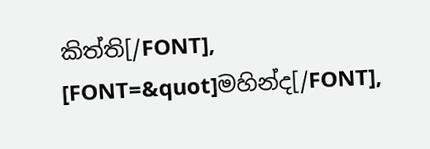කිත්ති[/FONT], [FONT=&quot]මහින්ද[/FONT],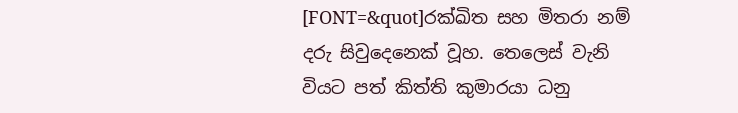[FONT=&quot]රක්ඛිත සහ මිතරා නම් දරු සිවුදෙනෙක් වූහ. තෙලෙස් වැනි වියට පත් කිත්ති කුමාරයා ධනු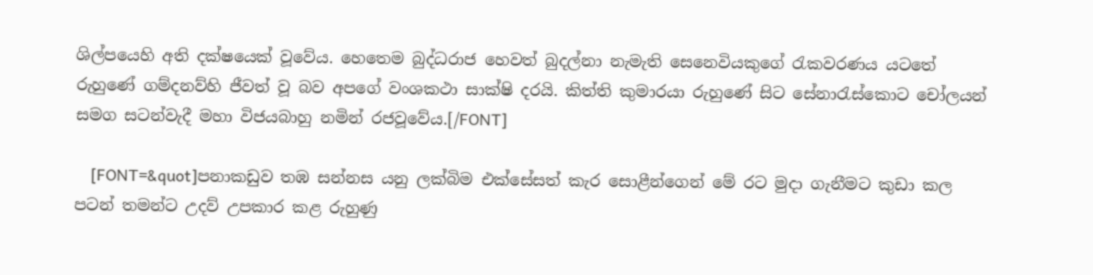ශිල්පයෙහි අති දක්ෂයෙක් වූවේය. හෙතෙම බුද්ධරාජ හෙවත් බුදල්නා නැමැති සෙනෙවියකුගේ රැකවරණය යටතේ රුහුණේ ගම්දනව්හි ජීවත් වූ බව අපගේ වංශකථා සාක්ෂි දරයි. කිත්ති කුමාරයා රුහුණේ සිට සේනාරැස්කොට චෝලයන් සමග සටන්වැදී මහා විජයබාහු නමින් රජවූවේය.[/FONT]

    [FONT=&quot]පනාකඩුව තඹ සන්නස යනු ලක්බිම එක්සේසත් කැර සොළීන්ගෙන් මේ රට මුදා ගැනීමට කුඩා කල පටන් තමන්ට උදව් උපකාර කළ රුහුණු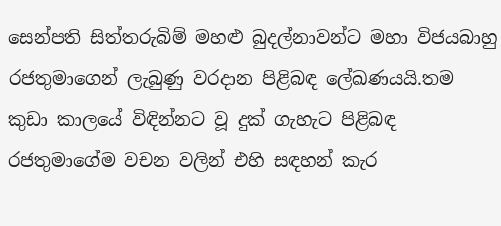සෙන්පති සිත්තරුබිම් මහළු බුදල්නාවන්ට මහා විජයබාහු රජතුමාගෙන් ලැබුණු වරදාන පිළිබඳ ලේඛණයයි.තම කුඩා කාලයේ විඳින්නට වූ දුක් ගැහැට පිළිබඳ රජතුමාගේම වචන වලින් එහි සඳහන් කැර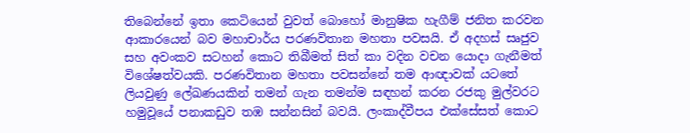තිබෙන්නේ ඉතා කෙටියෙන් වුවත් බොහෝ මානුෂික හැගීම් ජනිත කරවන ආකාරයෙන් බව මහාචාර්ය පරණවිතාන මහතා පවසයි. ඒ අදහස් සෘජුව සහ අවංකව සටහන් කොට තිබීමත් සිත් කා වදින වචන යොදා ගැනීමත් විශේෂත්වයකි. පරණවිතාන මහතා පවසන්නේ තම ආඥාවක් යටතේ ලියවුණු ලේඛණයකින් තමන් ගැන තමන්ම සඳහන් කරන රජකු මුල්වරට හමුවූයේ පනාකඩුව තඹ සන්නසින් බවයි. ලංකාද්වීපය එක්සේසත් කොට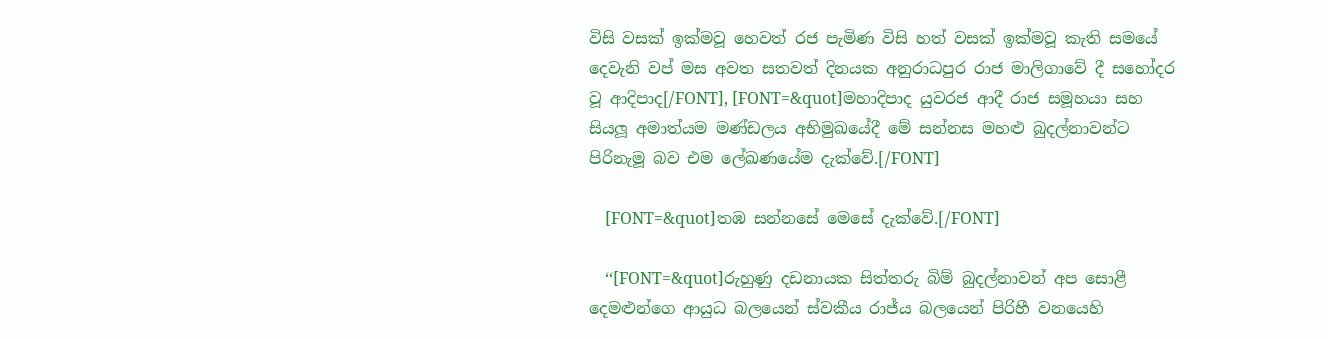විසි වසක් ඉක්මවූ හෙවත් රජ පැමිණ විසි හත් වසක් ඉක්මවූ කැති සමයේ දෙවැනි වප් මස අවත සතවත් දිනයක අනුරාධපුර රාජ මාලිගාවේ දී සහෝදර වූ ආදිපාද[/FONT], [FONT=&quot]මහාදිපාද යුවරජ ආදී රාජ සමූහයා සහ සියලූ අමාත්යම මණ්ඩලය අභිමුඛයේදී මේ සන්නස මහළු බුදල්නාවන්ට පිරිනැමූ බව එම ලේඛණයේම දැක්වේ.[/FONT]

    [FONT=&quot]තඹ සන්නසේ මෙසේ දැක්වේ.[/FONT]

    ‘‘[FONT=&quot]රුහුණු දඩනායක සිත්තරු බිම් බුදල්නාවන් අප සොළී දෙමළුන්ගෙ ආයුධ බලයෙන් ස්වකීය රාජ්ය බලයෙන් පිරිහී වනයෙහි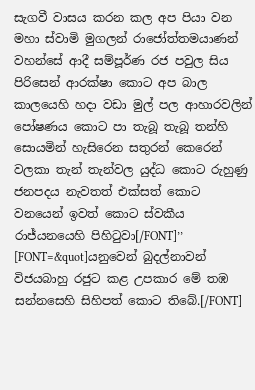සැගවී වාසය කරන කල අප පියා වන මහා ස්වාමි මුගලන් රාජෝත්තමයාණන් වහන්සේ ආදී සම්පූර්ණ රජ පවුල සිය පිරිසෙන් ආරක්ෂා කොට අප බාල කාලයෙහි හදා වඩා මුල් පල ආහාරවලින් පෝෂණය කොට පා තැබූ තැබූ තන්හි සොයමින් හැසිරෙන සතුරන් කෙරෙන් වලකා තැන් තැන්වල යුද්ධ කොට රුහුණු ජනපදය නැවතත් එක්සත් කොට වනයෙන් ඉවත් කොට ස්වකීය රාජ්යනයෙහි පිහිටුවා[/FONT]’’ [FONT=&quot]යනුවෙන් බුදල්නාවන් විජයබාහු රජුට කළ උපකාර මේ තඹ සන්නසෙහි සිහිපත් කොට තිබේ.[/FONT]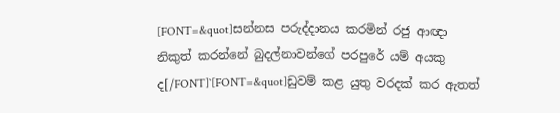[FONT=&quot]සන්නස පරුද්දානය කරමින් රජු ආඥා නිකුත් කරන්නේ බුදල්නාවන්ගේ පරපුරේ යම් අයකු ද[/FONT]`[FONT=&quot]ඩුවම් කළ යුතු වරදක් කර ඇතත්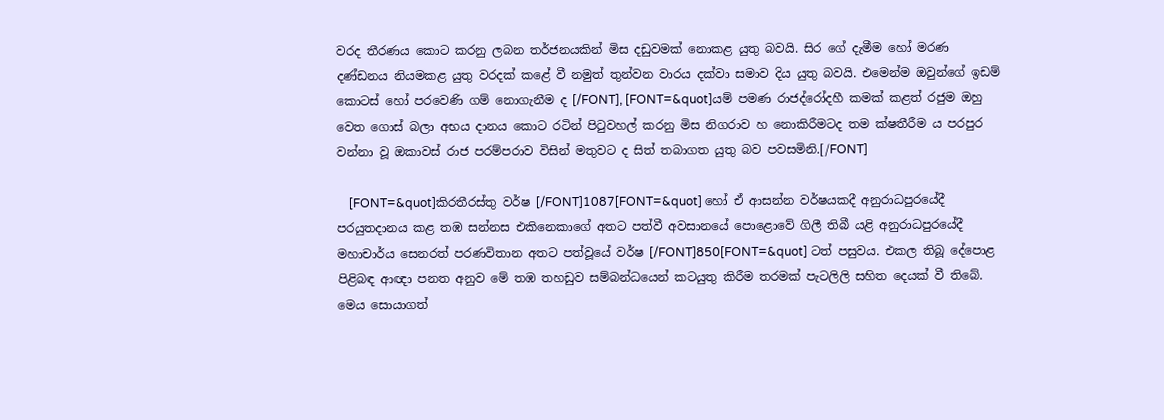වරද තීරණය කොට කරනු ලබන තර්ජනයකින් මිස දඩුවමක් නොකළ යුතු බවයි. සිර ගේ දැමීම හෝ මරණ දණ්ඩනය නියමකළ යුතු වරදක් කළේ වී නමුත් තුන්වන වාරය දක්වා සමාව දිය යුතු බවයි. එමෙන්ම ඔවුන්ගේ ඉඩම් කොටස් හෝ පරවෙණි ගම් නොගැනීම ද [/FONT], [FONT=&quot]යම් පමණ රාජද්රෝදහී කමක් කළත් රජුම ඔහු වෙත ගොස් බලා අභය දානය කොට රටින් පිටුවහල් කරනු මිස නිගරාව හ නොකිරීමටද තම ක්ෂතීරීම ය පරපුර වන්නා වූ ඔකාවස් රාජ පරම්පරාව විසින් මතුවට ද සිත් තබාගත යුතු බව පවසමිනි.[/FONT]

    [FONT=&quot]කිරතීරස්තු වර්ෂ [/FONT]1087[FONT=&quot] හෝ ඒ ආසන්න වර්ෂයකදී අනුරාධපුරයේදී පරයුතදානය කළ තඹ සන්නස එකිනෙකාගේ අතට පත්වී අවසානයේ පොළොවේ ගිලී තිබී යළි අනුරාධපුරයේදී මහාචාර්ය සෙනරත් පරණවිතාන අතට පත්වූයේ වර්ෂ [/FONT]850[FONT=&quot] ටත් පසුවය. එකල තිබූ දේපොළ පිළිබඳ ආඥා පනත අනුව මේ තඹ තහඩුව සම්බන්ධයෙන් කටයුතු කිරීම තරමක් පැටලිලි සහිත දෙයක් වී තිබේ. මෙය සොයාගත්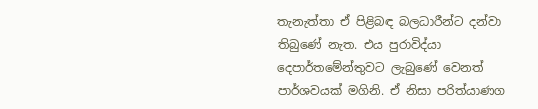තැනැත්තා ඒ පිළිබඳ බලධාරීන්ට දන්වා තිබුණේ නැත. එය පුරාවිද්යා දෙපාර්තමේන්තුවට ලැබුණේ වෙනත් පාර්ශවයක් මගිනි. ඒ නිසා පරිත්යාණග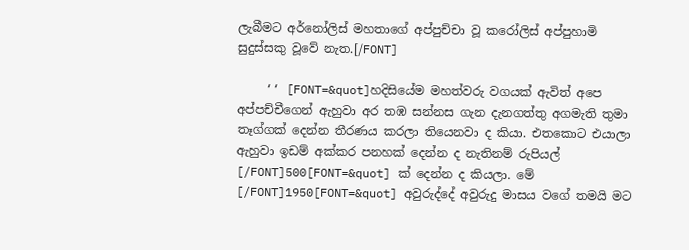ලැබීමට අර්නෝලිස් මහතාගේ අප්පුච්චා වූ කරෝලිස් අප්පුහාමි සුදුස්සකු වූවේ නැත.[/FONT]

    ‘‘ [FONT=&quot]හදිසියේම මහත්වරු වගයක් ඇවිත් අපෙ අප්පච්චීගෙන් ඇහුවා අර තඹ සන්නස ගැන දැනගත්තු අගමැති තුමා තෑග්ගක් දෙන්න තීරණය කරලා තියෙනවා ද කියා. එතකොට එයාලා ඇහුවා ඉඩම් අක්කර පනහක් දෙන්න ද නැතිනම් රුපියල් [/FONT]500[FONT=&quot] ක් දෙන්න ද කියලා. මේ [/FONT]1950[FONT=&quot] අවුරුද්දේ අවුරුදු මාසය වගේ තමයි මට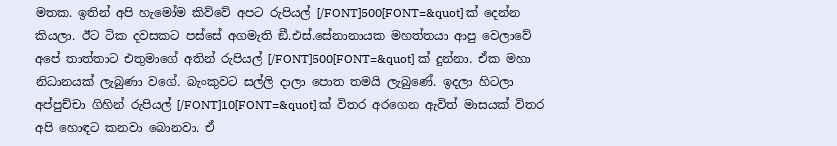මතක. ඉතින් අපි හැමෝම කිව්වේ අපට රුපියල් [/FONT]500[FONT=&quot] ක් දෙන්න කියලා. ඊට ටික දවසකට පස්සේ අගමැති ඞී.එස්.සේනානායක මහත්තයා ආපු වෙලාවේ අපේ තාත්තාට එතුමාගේ අතින් රුපියල් [/FONT]500[FONT=&quot] ක් දුන්නා. ඒක මහා නිධානයක් ලැබුණා වගේ. බැංකුවට සල්ලි දාලා පොත තමයි ලැබුණේ. ඉදලා හිටලා අප්පුච්චා ගිහින් රුපියල් [/FONT]10[FONT=&quot] ක් විතර අරගෙන ඇවිත් මාසයක් විතර අපි හොඳට කනවා බොනවා. ඒ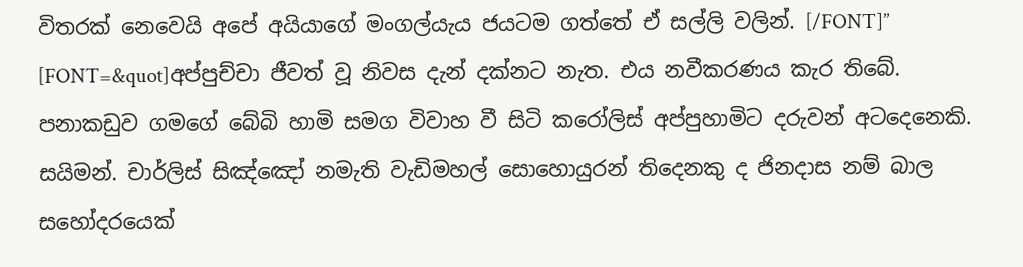විතරක් නෙවෙයි අපේ අයියාගේ මංගල්යැය ජයටම ගත්තේ ඒ සල්ලි වලින්. [/FONT]’’ [FONT=&quot]අප්පුච්චා ජීවත් වූ නිවස දැන් දක්නට නැත. එය නවීකරණය කැර තිබේ. පනාකඩුව ගමගේ බේබි හාමි සමග විවාහ වී සිටි කරෝලිස් අප්පුහාමිට දරුවන් අටදෙනෙකි. සයිමන්. චාර්ලිස් සිඤ්ඤෝ නමැති වැඩිමහල් සොහොයුරන් තිදෙනකු ද ජිනදාස නම් බාල සහෝදරයෙක්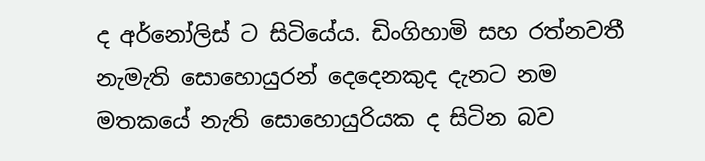ද අර්නෝලිස් ට සිටියේය. ඩිංගිහාමි සහ රත්නවතී නැමැති සොහොයුරන් දෙදෙනකුද දැනට නම මතකයේ නැති සොහොයුරියක ද සිටින බව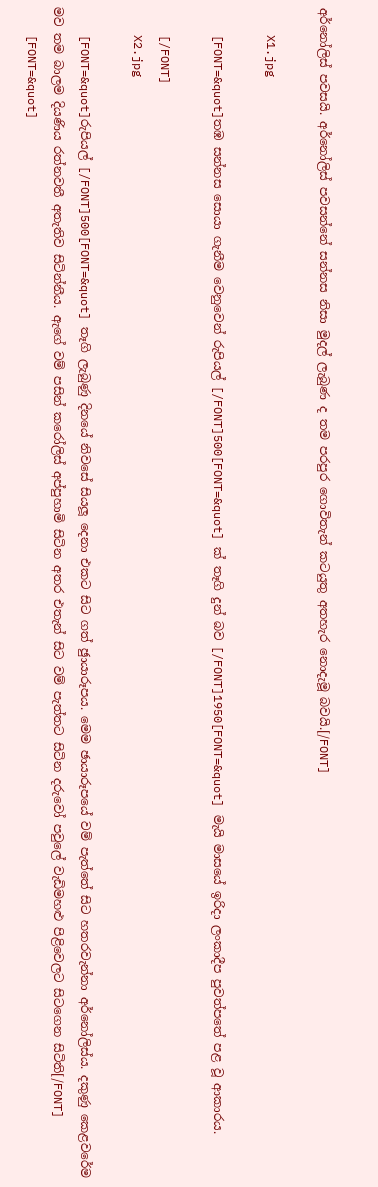අර්නෝලිස් පවසයි. අර්නෝලිස් පවසන්නේ සන්නස නිසා මුදල් ලැබුණ ද තම පරපුර ගොවිතැන් කටයුතු අතහැර නොදැමූ බවයි.[/FONT]

    X1.jpg

    [FONT=&quot]තඹ සන්නස සොයා ගැනීම වෙනුවෙන් රුපියල් [/FONT]500[FONT=&quot] ක් තෑගි දුන් බව [/FONT]1950[FONT=&quot] මැයි මාසයේ ඉරිදා ලංකාදීප පුවත්පතේ පළ වූ ආකාරය.

    [/FONT]
    X2.jpg

    [FONT=&quot]රුපියල් [/FONT]500[FONT=&quot] තෑගි ලැබුණු දිනයේ නිවසේ සියලූ දෙනා එකට සිට ගත් ඡුායාරූපය. මෙම ඡායාරූපයේ වම් පැත්තේ සිට හතරවැන්නා අර්නෝලිස්ය. දකුණු කෙළවරේම මව තම බාලම දියණිය රත්නවතී අතැතිව සිටින්නීය. ඇගේ වම් පසින් කරෝලිස් අප්පුහාමි සිටින අතර එතැන් සිට වම් පැත්තට සිටින දරුවෝ පවුලේ වැඩිමහළු පිළිවෙලට සිටගෙන සිටිති[/FONT]
    [FONT=&quot]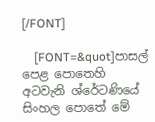[/FONT]

    [FONT=&quot]පාසල් පෙළ පොතෙහි අටවැනි ශ්රේටණියේ සිංහල පොතේ මේ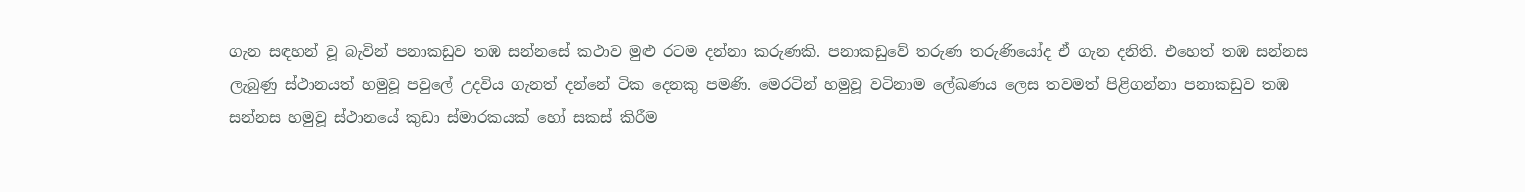ගැන සඳහන් වූ බැවින් පනාකඩුව තඹ සන්නසේ කථාව මුළු රටම දන්නා කරුණකි. පනාකඩුවේ තරුණ තරුණියෝද ඒ ගැන දනිති. එහෙත් තඹ සන්නස ලැබුණු ස්ථානයත් හමුවූ පවුලේ උදවිය ගැනත් දන්නේ ටික දෙනකු පමණි. මෙරටින් හමුවූ වටිනාම ලේඛණය ලෙස තවමත් පිළිගන්නා පනාකඩුව තඹ සන්නස හමුවූ ස්ථානයේ කුඩා ස්මාරකයක් හෝ සකස් කිරීම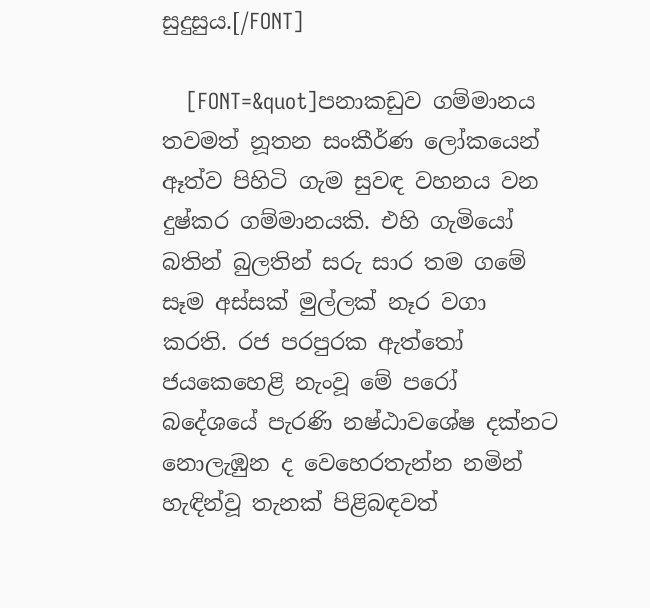සුදුසුය.[/FONT]

    [FONT=&quot]පනාකඩුව ගම්මානය තවමත් නූතන සංකීර්ණ ලෝකයෙන් ඈත්ව පිහිටි ගැම සුවඳ වහනය වන දුෂ්කර ගම්මානයකි. එහි ගැමියෝ බතින් බුලතින් සරු සාර තම ගමේ සෑම අස්සක් මුල්ලක් නෑර වගා කරති. රජ පරපුරක ඇත්තෝ ජයකෙහෙළි නැංවූ මේ පරෝ බදේශයේ පැරණි නෂ්ඨාවශේෂ දක්නට නොලැඹුන ද වෙහෙරතැන්න නමින් හැඳින්වූ තැනක් පිළිබඳවත්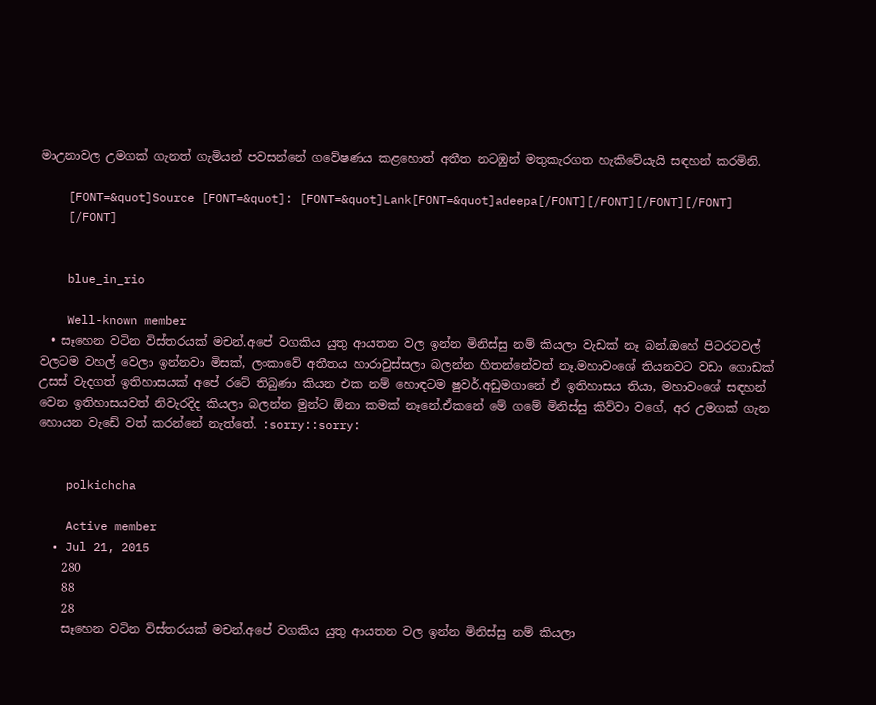මාඋනාවල උමගක් ගැනත් ගැමියන් පවසන්නේ ගවේෂණය කළහොත් අතීත නටඹුන් මතුකැරගත හැකිවේයැයි සඳහන් කරමිනි.

    [FONT=&quot]Source [FONT=&quot]: [FONT=&quot]Lank[FONT=&quot]adeepa[/FONT][/FONT][/FONT][/FONT]
    [/FONT]


    blue_in_rio

    Well-known member
  • සෑහෙන වටින විස්තරයක් මචන්.අපේ වගකිය යුතු ආයතන වල ඉන්න මිනිස්සු නම් කියලා වැඩක් නෑ බන්.ඔහේ පිටරටවල් වලටම වහල් වෙලා ඉන්නවා මිසක්, ලංකාවේ අතීතය හාරාවුස්සලා බලන්න හිතන්නේවත් නෑ.මහාවංශේ තියනවට වඩා ගොඩක් උසස් වැදගත් ඉතිහාසයක් අපේ රටේ තිබුණා කියන එක නම් හොඳටම ෂුවර්.අඩුමගානේ ඒ ඉතිහාසය තියා, මහාවංශේ සඳහන් වෙන ඉතිහාසයවත් නිවැරදිද කියලා බලන්න මුන්ට ඕනා කමක් නෑනේ.ඒකනේ මේ ගමේ මිනිස්සු කිව්වා වගේ, අර උමගක් ගැන හොයන වැඩේ වත් කරන්නේ නැත්තේ. :sorry::sorry:


    polkichcha

    Active member
  • Jul 21, 2015
    280
    88
    28
    සෑහෙන වටින විස්තරයක් මචන්.අපේ වගකිය යුතු ආයතන වල ඉන්න මිනිස්සු නම් කියලා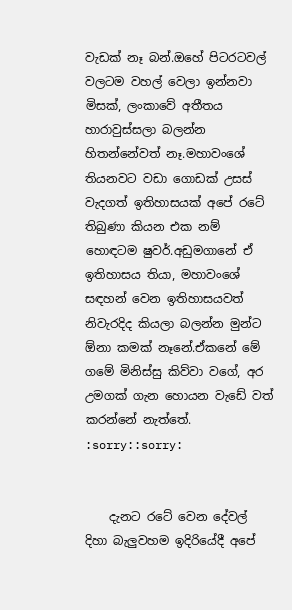වැඩක් නෑ බන්.ඔහේ පිටරටවල් වලටම වහල් වෙලා ඉන්නවා මිසක්, ලංකාවේ අතීතය හාරාවුස්සලා බලන්න හිතන්නේවත් නෑ.මහාවංශේ තියනවට වඩා ගොඩක් උසස් වැදගත් ඉතිහාසයක් අපේ රටේ තිබුණා කියන එක නම් හොඳටම ෂුවර්.අඩුමගානේ ඒ ඉතිහාසය තියා, මහාවංශේ සඳහන් වෙන ඉතිහාසයවත් නිවැරදිද කියලා බලන්න මුන්ට ඕනා කමක් නෑනේ.ඒකනේ මේ ගමේ මිනිස්සු කිව්වා වගේ, අර උමගක් ගැන හොයන වැඩේ වත් කරන්නේ නැත්තේ. :sorry::sorry:


    දැනට රටේ වෙන දේවල් දිහා බැලුවහම ඉදිරියේදී අපේ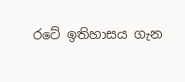රටේ ඉතිහාසය ගැන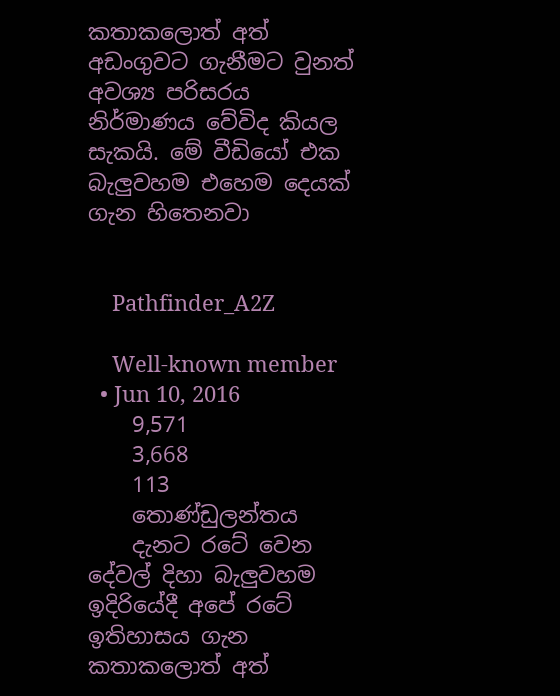කතාකලොත් අත් අඩංගුවට ගැනීමට වුනත් අවශ්‍ය පරිසරය නිර්මාණය වේවිද කියල සැකයි. මේ වීඩියෝ එක බැලුවහම එහෙම දෙයක් ගැන හිතෙනවා


    Pathfinder_A2Z

    Well-known member
  • Jun 10, 2016
    9,571
    3,668
    113
    තොණ්ඩුලන්තය
    දැනට රටේ වෙන දේවල් දිහා බැලුවහම ඉදිරියේදී අපේ රටේ ඉතිහාසය ගැන කතාකලොත් අත්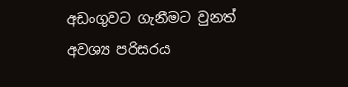අඩංගුවට ගැනීමට වුනත් අවශ්‍ය පරිසරය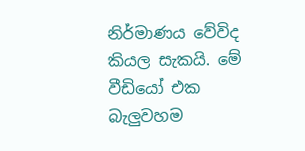නිර්මාණය වේවිද කියල සැකයි. මේ වීඩියෝ එක බැලුවහම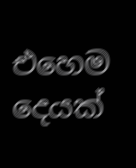එහෙම දෙයක්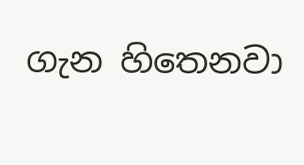ගැන හිතෙනවා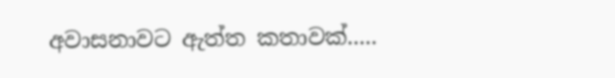අවාසනාවට ඇත්ත කතාවක්.....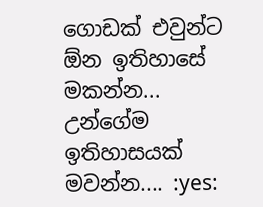ගොඩක් එවුන්ට ඕන ඉතිහාසේ මකන්න... උන්ගේම ඉතිහාසයක් මවන්න.... :yes: